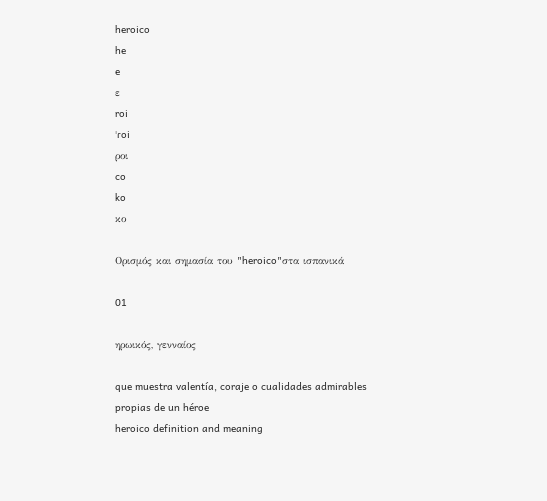heroico
he
e
ε
roi
ˈɾoi
ροι
co
ko
κο

Ορισμός και σημασία του "heroico"στα ισπανικά

01

ηρωικός, γενναίος

que muestra valentía, coraje o cualidades admirables propias de un héroe
heroico definition and meaning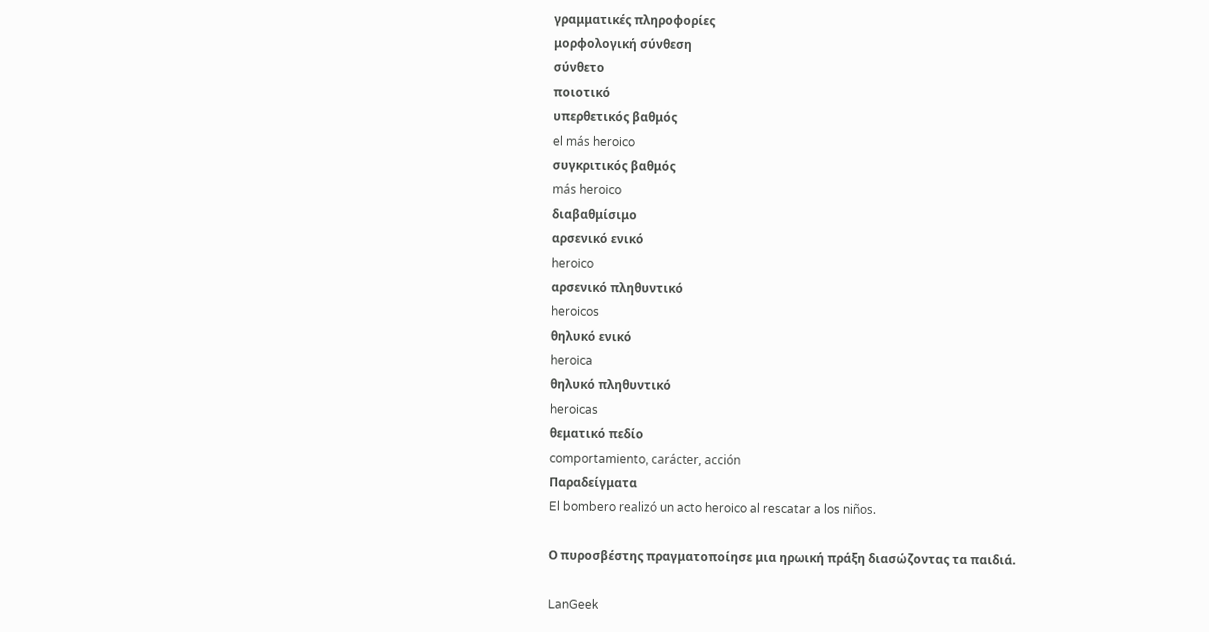γραμματικές πληροφορίες
μορφολογική σύνθεση
σύνθετο
ποιοτικό
υπερθετικός βαθμός
el más heroico
συγκριτικός βαθμός
más heroico
διαβαθμίσιμο
αρσενικό ενικό
heroico
αρσενικό πληθυντικό
heroicos
θηλυκό ενικό
heroica
θηλυκό πληθυντικό
heroicas
θεματικό πεδίο
comportamiento, carácter, acción
Παραδείγματα
El bombero realizó un acto heroico al rescatar a los niños.

Ο πυροσβέστης πραγματοποίησε μια ηρωική πράξη διασώζοντας τα παιδιά.

LanGeek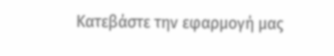Κατεβάστε την εφαρμογή μας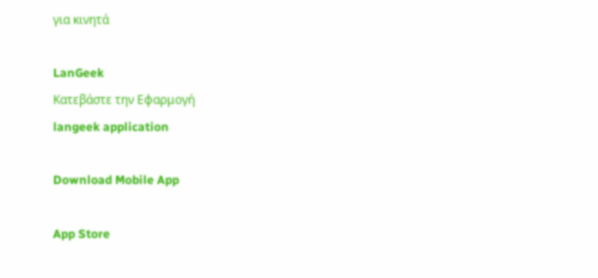για κινητά

LanGeek
Κατεβάστε την Εφαρμογή
langeek application

Download Mobile App

App Store